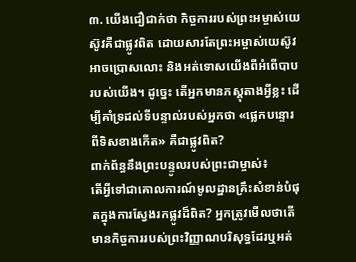៣. យើងជឿជាក់ថា កិច្ចការរបស់ព្រះអម្ចាស់យេស៊ូវគឺជាផ្លូវពិត ដោយសារតែព្រះអម្ចាស់យេស៊ូវអាចប្រោសលោះ និងអត់ទោសយើងពីអំពើបាបរបស់យើង។ ដូច្នេះ តើអ្នកមានភស្តុតាងអ្វីខ្លះ ដើម្បីគាំទ្រដល់ទីបន្ទាល់របស់អ្នកថា «ផ្លេកបន្ទោរពីទិសខាងកើត» គឺជាផ្លូវពិត?
ពាក់ព័ន្ធនឹងព្រះបន្ទូលរបស់ព្រះជាម្ចាស់៖
តើអ្វីទៅជាគោលការណ៍មូលដ្ឋានគ្រឹះសំខាន់បំផុតក្នុងការស្វែងរកផ្លូវដ៏ពិត? អ្នកត្រូវមើលថាតើមានកិច្ចការរបស់ព្រះវិញ្ញាណបរិសុទ្ធដែរឬអត់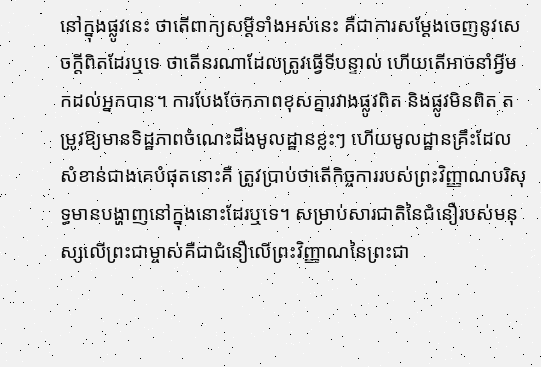នៅក្នុងផ្លូវនេះ ថាតើពាក្យសម្ដីទាំងអស់នេះ គឺជាការសម្ដែងចេញនូវសេចក្តីពិតដែរឬទេ ថាតើនរណាដែលត្រូវធ្វើទីបន្ទាល់ ហើយតើអាចនាំអ្វីមកដល់អ្នកបាន។ ការបែងចែកភាពខុសគ្នារវាងផ្លូវពិត និងផ្លូវមិនពិត តម្រូវឱ្យមានទិដ្ឋភាពចំណេះដឹងមូលដ្ឋានខ្លះៗ ហើយមូលដ្ឋានគ្រឹះដែលសំខាន់ជាងគេបំផុតនោះគឺ ត្រូវប្រាប់ថាតើកិច្ចការរបស់ព្រះវិញ្ញាណបរិសុទ្ធមានបង្ហាញនៅក្នុងនោះដែរឬទេ។ សម្រាប់សារជាតិនៃជំនឿរបស់មនុស្សលើព្រះជាម្ចាស់គឺជាជំនឿលើព្រះវិញ្ញាណនៃព្រះជា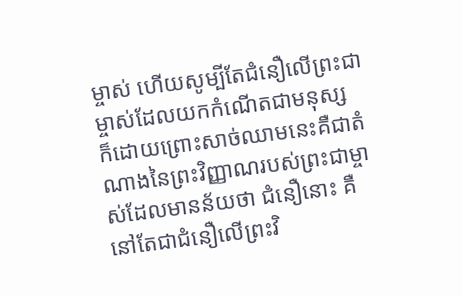ម្ចាស់ ហើយសូម្បីតែជំនឿលើព្រះជាម្ចាស់ដែលយកកំណើតជាមនុស្ស ក៏ដោយព្រោះសាច់ឈាមនេះគឺជាតំណាងនៃព្រះវិញ្ញាណរបស់ព្រះជាម្ចាស់ដែលមានន័យថា ជំនឿនោះ គឺនៅតែជាជំនឿលើព្រះវិ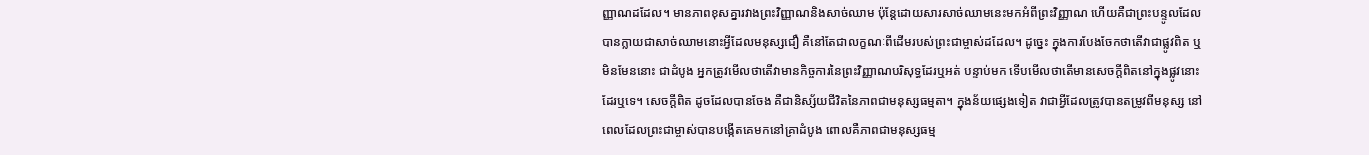ញ្ញាណដដែល។ មានភាពខុសគ្នារវាងព្រះវិញ្ញាណនិងសាច់ឈាម ប៉ុន្តែដោយសារសាច់ឈាមនេះមកអំពីព្រះវិញ្ញាណ ហើយគឺជាព្រះបន្ទូលដែលបានក្លាយជាសាច់ឈាមនោះអ្វីដែលមនុស្សជឿ គឺនៅតែជាលក្ខណៈពីដើមរបស់ព្រះជាម្ចាស់ដដែល។ ដូច្នេះ ក្នុងការបែងចែកថាតើវាជាផ្លូវពិត ឬមិនមែននោះ ជាដំបូង អ្នកត្រូវមើលថាតើវាមានកិច្ចការនៃព្រះវិញ្ញាណបរិសុទ្ធដែរឬអត់ បន្ទាប់មក ទើបមើលថាតើមានសេចក្តីពិតនៅក្នុងផ្លូវនោះដែរឬទេ។ សេចក្តីពិត ដូចដែលបានចែង គឺជានិស្ស័យជីវិតនៃភាពជាមនុស្សធម្មតា។ ក្នុងន័យផ្សេងទៀត វាជាអ្វីដែលត្រូវបានតម្រូវពីមនុស្ស នៅពេលដែលព្រះជាម្ចាស់បានបង្កើតគេមកនៅគ្រាដំបូង ពោលគឺភាពជាមនុស្សធម្ម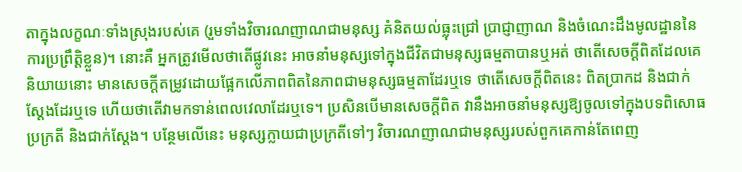តាក្នុងលក្ខណៈទាំងស្រុងរបស់គេ (រួមទាំងវិចារណញាណជាមនុស្ស គំនិតយល់ធ្លុះជ្រៅ ប្រាជ្ញាញាណ និងចំណេះដឹងមូលដ្ឋាននៃការប្រព្រឹត្តិខ្លួន)។ នោះគឺ អ្នកត្រូវមើលថាតើផ្លូវនេះ អាចនាំមនុស្សទៅក្នុងជីវិតជាមនុស្សធម្មតាបានឬអត់ ថាតើសេចក្តីពិតដែលគេនិយាយនោះ មានសេចក្ដីតម្រូវដោយផ្អែកលើភាពពិតនៃភាពជាមនុស្សធម្មតាដែរឬទេ ថាតើសេចក្តីពិតនេះ ពិតប្រាកដ និងជាក់ស្ដែងដែរឬទេ ហើយថាតើវាមកទាន់ពេលវេលាដែរឬទេ។ ប្រសិនបើមានសេចក្ដីពិត វានឹងអាចនាំមនុស្សឱ្យចូលទៅក្នុងបទពិសោធប្រក្រតី និងជាក់ស្ដែង។ បន្ថែមលើនេះ មនុស្សក្លាយជាប្រក្រតីទៅៗ វិចារណញាណជាមនុស្សរបស់ពួកគេកាន់តែពេញ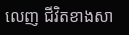លេញ ជីវិតខាងសា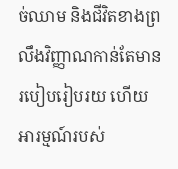ច់ឈាម និងជីវិតខាងព្រលឹងវិញ្ញាណកាន់តែមានរបៀបរៀបរយ ហើយអារម្មណ៍របស់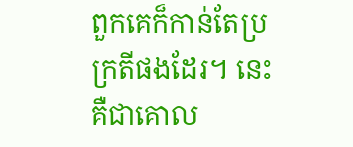ពួកគេក៏កាន់តែប្រក្រតីផងដែរ។ នេះគឺជាគោល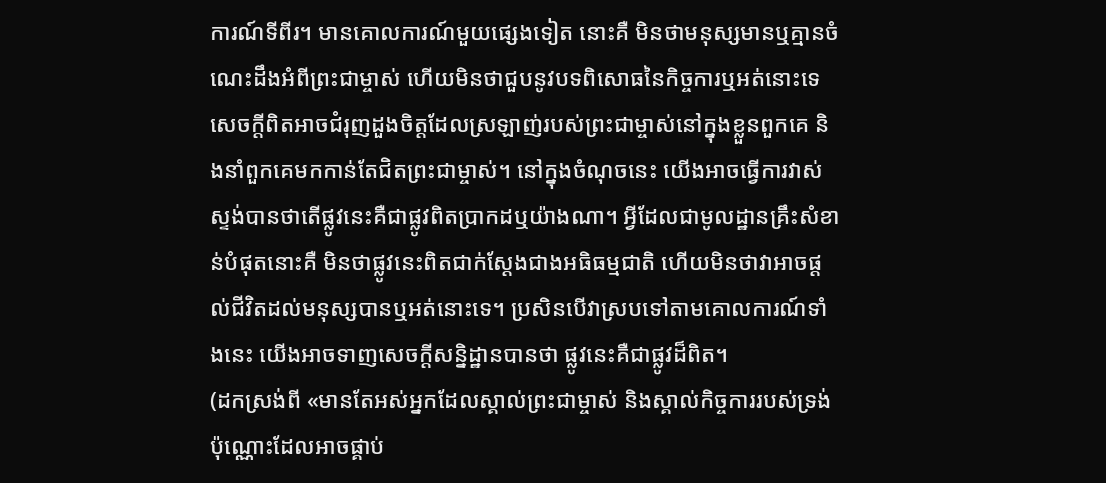ការណ៍ទីពីរ។ មានគោលការណ៍មួយផ្សេងទៀត នោះគឺ មិនថាមនុស្សមានឬគ្មានចំណេះដឹងអំពីព្រះជាម្ចាស់ ហើយមិនថាជួបនូវបទពិសោធនៃកិច្ចការឬអត់នោះទេ សេចក្តីពិតអាចជំរុញដួងចិត្តដែលស្រឡាញ់របស់ព្រះជាម្ចាស់នៅក្នុងខ្លួនពួកគេ និងនាំពួកគេមកកាន់តែជិតព្រះជាម្ចាស់។ នៅក្នុងចំណុចនេះ យើងអាចធ្វើការវាស់ស្ទង់បានថាតើផ្លូវនេះគឺជាផ្លូវពិតប្រាកដឬយ៉ាងណា។ អ្វីដែលជាមូលដ្ឋានគ្រឹះសំខាន់បំផុតនោះគឺ មិនថាផ្លូវនេះពិតជាក់ស្ដែងជាងអធិធម្មជាតិ ហើយមិនថាវាអាចផ្ដល់ជីវិតដល់មនុស្សបានឬអត់នោះទេ។ ប្រសិនបើវាស្របទៅតាមគោលការណ៍ទាំងនេះ យើងអាចទាញសេចក្ដីសន្និដ្ឋានបានថា ផ្លូវនេះគឺជាផ្លូវដ៏ពិត។
(ដកស្រង់ពី «មានតែអស់អ្នកដែលស្គាល់ព្រះជាម្ចាស់ និងស្គាល់កិច្ចការរបស់ទ្រង់ប៉ុណ្ណោះដែលអាចផ្គាប់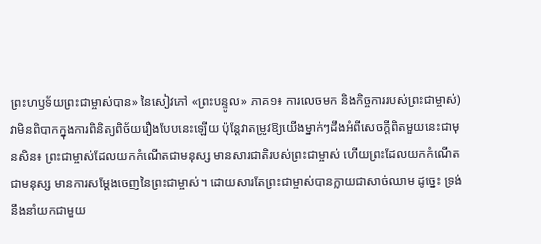ព្រះហឫទ័យព្រះជាម្ចាស់បាន» នៃសៀវភៅ «ព្រះបន្ទូល» ភាគ១៖ ការលេចមក និងកិច្ចការរបស់ព្រះជាម្ចាស់)
វាមិនពិបាកក្នុងការពិនិត្យពិច័យរឿងបែបនេះឡើយ ប៉ុន្តែវាតម្រូវឱ្យយើងម្នាក់ៗដឹងអំពីសេចក្តីពិតមួយនេះជាមុនសិន៖ ព្រះជាម្ចាស់ដែលយកកំណើតជាមនុស្ស មានសារជាតិរបស់ព្រះជាម្ចាស់ ហើយព្រះដែលយកកំណើតជាមនុស្ស មានការសម្ដែងចេញនៃព្រះជាម្ចាស់។ ដោយសារតែព្រះជាម្ចាស់បានក្លាយជាសាច់ឈាម ដូច្នេះ ទ្រង់នឹងនាំយកជាមួយ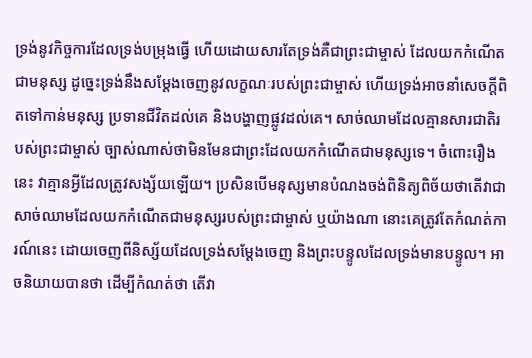ទ្រង់នូវកិច្ចការដែលទ្រង់បម្រុងធ្វើ ហើយដោយសារតែទ្រង់គឺជាព្រះជាម្ចាស់ ដែលយកកំណើតជាមនុស្ស ដូច្នេះទ្រង់នឹងសម្ដែងចេញនូវលក្ខណៈរបស់ព្រះជាម្ចាស់ ហើយទ្រង់អាចនាំសេចក្តីពិតទៅកាន់មនុស្ស ប្រទានជីវិតដល់គេ និងបង្ហាញផ្លូវដល់គេ។ សាច់ឈាមដែលគ្មានសារជាតិរបស់ព្រះជាម្ចាស់ ច្បាស់ណាស់ថាមិនមែនជាព្រះដែលយកកំណើតជាមនុស្សទេ។ ចំពោះរឿងនេះ វាគ្មានអ្វីដែលត្រូវសង្ស័យឡើយ។ ប្រសិនបើមនុស្សមានបំណងចង់ពិនិត្យពិច័យថាតើវាជាសាច់ឈាមដែលយកកំណើតជាមនុស្សរបស់ព្រះជាម្ចាស់ ឬយ៉ាងណា នោះគេត្រូវតែកំណត់ការណ៍នេះ ដោយចេញពីនិស្ស័យដែលទ្រង់សម្តែងចេញ និងព្រះបន្ទូលដែលទ្រង់មានបន្ទូល។ អាចនិយាយបានថា ដើម្បីកំណត់ថា តើវា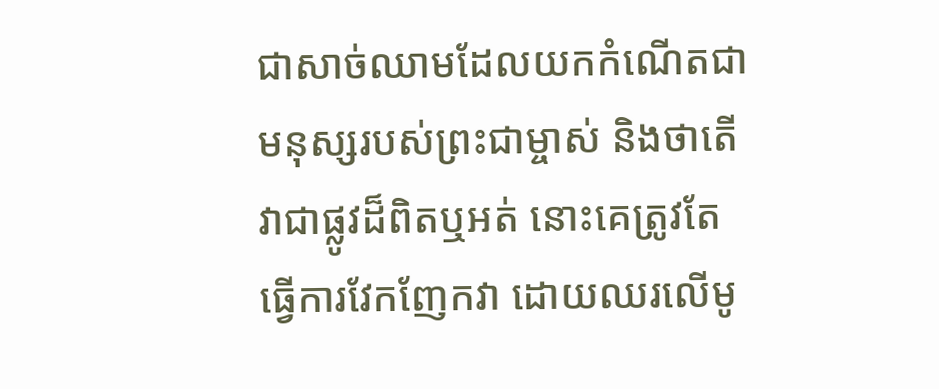ជាសាច់ឈាមដែលយកកំណើតជាមនុស្សរបស់ព្រះជាម្ចាស់ និងថាតើវាជាផ្លូវដ៏ពិតឬអត់ នោះគេត្រូវតែធ្វើការវែកញែកវា ដោយឈរលើមូ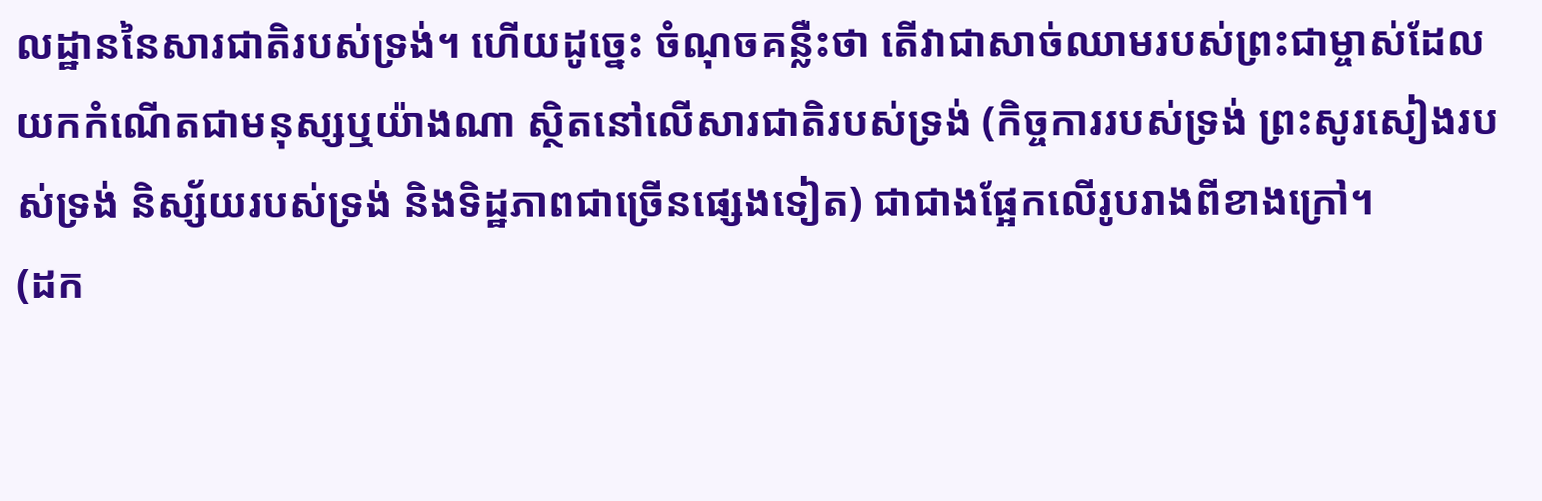លដ្ឋាននៃសារជាតិរបស់ទ្រង់។ ហើយដូច្នេះ ចំណុចគន្លឺះថា តើវាជាសាច់ឈាមរបស់ព្រះជាម្ចាស់ដែលយកកំណើតជាមនុស្សឬយ៉ាងណា ស្ថិតនៅលើសារជាតិរបស់ទ្រង់ (កិច្ចការរបស់ទ្រង់ ព្រះសូរសៀងរបស់ទ្រង់ និស្ស័យរបស់ទ្រង់ និងទិដ្ឋភាពជាច្រើនផ្សេងទៀត) ជាជាងផ្អែកលើរូបរាងពីខាងក្រៅ។
(ដក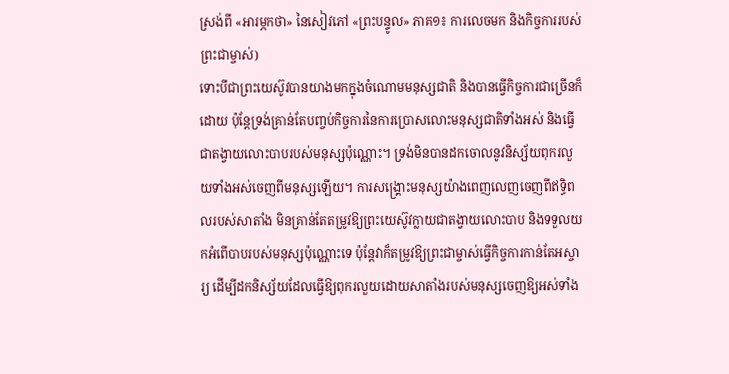ស្រង់ពី «អារម្ភកថា» នៃសៀវភៅ «ព្រះបន្ទូល» ភាគ១៖ ការលេចមក និងកិច្ចការរបស់ព្រះជាម្ចាស់)
ទោះបីជាព្រះយេស៊ូវបានយាងមកក្នុងចំណោមមនុស្សជាតិ និងបានធ្វើកិច្ចការជាច្រើនក៏ដោយ ប៉ុន្តែទ្រង់គ្រាន់តែបញ្ចប់កិច្ចការនៃការប្រោសលោះមនុស្សជាតិទាំងអស់ និងធ្វើជាតង្វាយលោះបាបរបស់មនុស្សប៉ុណ្ណោះ។ ទ្រង់មិនបានដកចោលនូវនិស្ស័យពុករលួយទាំងអស់ចេញពីមនុស្សឡើយ។ ការសង្រ្គោះមនុស្សយ៉ាងពេញលេញចេញពីឥទ្ធិពលរបស់សាតាំង មិនគ្រាន់តែតម្រូវឱ្យព្រះយេស៊ូវក្លាយជាតង្វាយលោះបាប និងទទួលយកអំពើបាបរបស់មនុស្សប៉ុណ្ណោះទេ ប៉ុន្តែវាក៏តម្រូវឱ្យព្រះជាម្ចាស់ធ្វើកិច្ចការកាន់តែអស្ចារ្យ ដើម្បីដកនិស្ស័យដែលធ្វើឱ្យពុករលួយដោយសាតាំងរបស់មនុស្សចេញឱ្យអស់ទាំង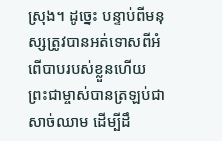ស្រុង។ ដូច្នេះ បន្ទាប់ពីមនុស្សត្រូវបានអត់ទោសពីអំពើបាបរបស់ខ្លួនហើយ ព្រះជាម្ចាស់បានត្រឡប់ជាសាច់ឈាម ដើម្បីដឹ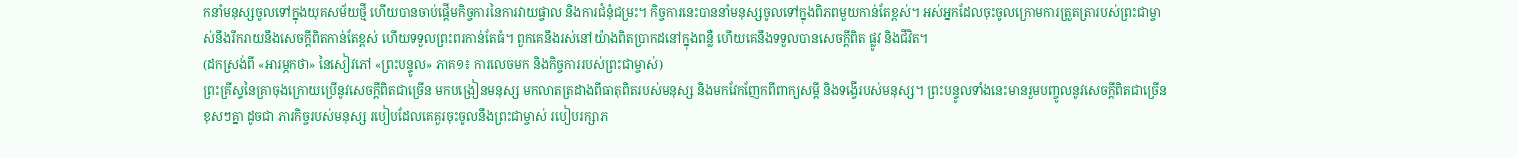កនាំមនុស្សចូលទៅក្នុងយុគសម័យថ្មី ហើយបានចាប់ផ្ដើមកិច្ចការនៃការវាយផ្ចាល និងការជំនុំជម្រះ។ កិច្ចការនេះបាននាំមនុស្សចូលទៅក្នុងពិភពមួយកាន់តែខ្ពស់។ អស់អ្នកដែលចុះចូលក្រោមការត្រួតត្រារបស់ព្រះជាម្ចាស់នឹងរីករាយនឹងសេចក្តីពិតកាន់តែខ្ពស់ ហើយទទួលព្រះពរកាន់តែធំ។ ពួកគេនឹងរស់នៅយ៉ាងពិតប្រាកដនៅក្នុងពន្លឺ ហើយគេនឹងទទួលបានសេចក្តីពិត ផ្លូវ និងជីវិត។
(ដកស្រង់ពី «អារម្ភកថា» នៃសៀវភៅ «ព្រះបន្ទូល» ភាគ១៖ ការលេចមក និងកិច្ចការរបស់ព្រះជាម្ចាស់)
ព្រះគ្រីស្ទនៃគ្រាចុងក្រោយប្រើនូវសេចក្ដីពិតជាច្រើន មកបង្រៀនមនុស្ស មកលាតត្រដាងពីធាតុពិតរបស់មនុស្ស និងមកវែកញែកពីពាក្យសម្ដី និងទង្វើរបស់មនុស្ស។ ព្រះបន្ទូលទាំងនេះមានរួមបញ្ចូលនូវសេចក្ដីពិតជាច្រើនខុសៗគ្នា ដូចជា ភារកិច្ចរបស់មនុស្ស របៀបដែលគេគួរចុះចូលនឹងព្រះជាម្ចាស់ របៀបរក្សាភ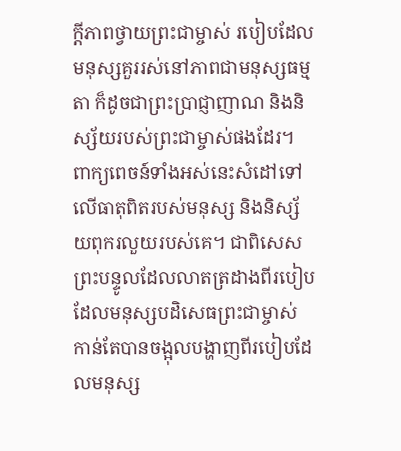ក្ដីភាពថ្វាយព្រះជាម្ចាស់ របៀបដែលមនុស្សគួររស់នៅភាពជាមនុស្សធម្មតា ក៏ដូចជាព្រះប្រាជ្ញាញាណ និងនិស្ស័យរបស់ព្រះជាម្ចាស់ផងដែរ។ ពាក្យពេចន៍ទាំងអស់នេះសំដៅទៅលើធាតុពិតរបស់មនុស្ស និងនិស្ស័យពុករលួយរបស់គេ។ ជាពិសេស ព្រះបន្ទូលដែលលាតត្រដាងពីរបៀបដែលមនុស្សបដិសេធព្រះជាម្ចាស់ កាន់តែបានចង្អុលបង្ហាញពីរបៀបដែលមនុស្ស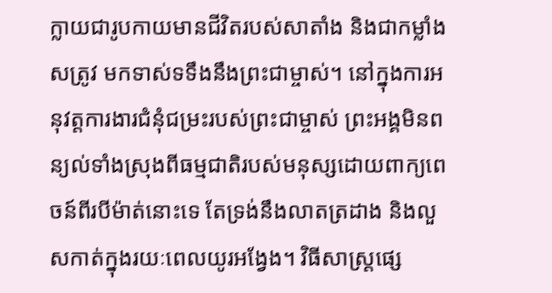ក្លាយជារូបកាយមានជីវិតរបស់សាតាំង និងជាកម្លាំងសត្រូវ មកទាស់ទទឹងនឹងព្រះជាម្ចាស់។ នៅក្នុងការអនុវត្តការងារជំនុំជម្រះរបស់ព្រះជាម្ចាស់ ព្រះអង្គមិនពន្យល់ទាំងស្រុងពីធម្មជាតិរបស់មនុស្សដោយពាក្យពេចន៍ពីរបីម៉ាត់នោះទេ តែទ្រង់នឹងលាតត្រដាង និងលួសកាត់ក្នុងរយៈពេលយូរអង្វែង។ វិធីសាស្ដ្រផ្សេ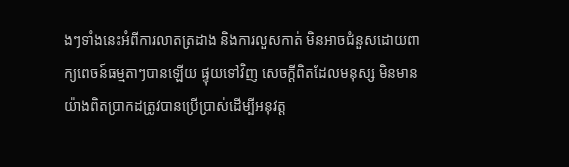ងៗទាំងនេះអំពីការលាតត្រដាង និងការលួសកាត់ មិនអាចជំនួសដោយពាក្យពេចន៍ធម្មតាៗបានឡើយ ផ្ទុយទៅវិញ សេចក្ដីពិតដែលមនុស្ស មិនមានយ៉ាងពិតប្រាកដត្រូវបានប្រើប្រាស់ដើម្បីអនុវត្ត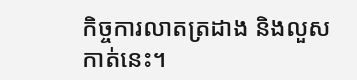កិច្ចការលាតត្រដាង និងលួសកាត់នេះ។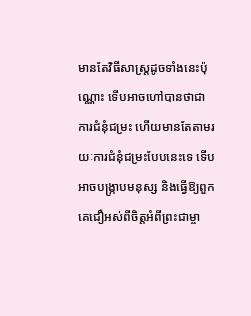មានតែវិធីសាស្ត្រដូចទាំងនេះប៉ុណ្ណោះ ទើបអាចហៅបានថាជាការជំនុំជម្រះ ហើយមានតែតាមរយៈការជំនុំជម្រះបែបនេះទេ ទើបអាចបង្ក្រាបមនុស្ស និងធ្វើឱ្យពួកគេជឿអស់ពីចិត្តអំពីព្រះជាម្ចា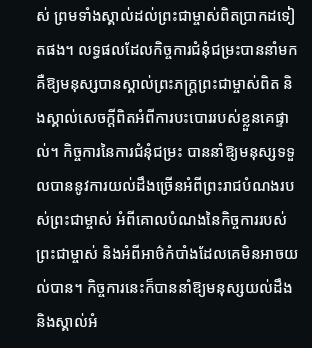ស់ ព្រមទាំងស្គាល់ដល់ព្រះជាម្ចាស់ពិតប្រាកដទៀតផង។ លទ្ធផលដែលកិច្ចការជំនុំជម្រះបាននាំមក គឺឱ្យមនុស្សបានស្គាល់ព្រះភក្ដ្រព្រះជាម្ចាស់ពិត និងស្គាល់សេចក្ដីពិតអំពីការបះបោររបស់ខ្លួនគេផ្ទាល់។ កិច្ចការនៃការជំនុំជម្រះ បាននាំឱ្យមនុស្សទទួលបាននូវការយល់ដឹងច្រើនអំពីព្រះរាជបំណងរបស់ព្រះជាម្ចាស់ អំពីគោលបំណងនៃកិច្ចការរបស់ព្រះជាម្ចាស់ និងអំពីអាថ៌កំបាំងដែលគេមិនអាចយល់បាន។ កិច្ចការនេះក៏បាននាំឱ្យមនុស្សយល់ដឹង និងស្គាល់អំ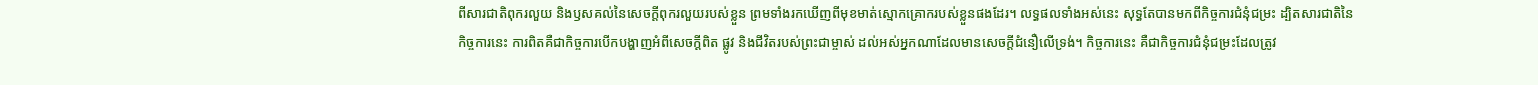ពីសារជាតិពុករលួយ និងឫសគល់នៃសេចក្ដីពុករលួយរបស់ខ្លួន ព្រមទាំងរកឃើញពីមុខមាត់ស្មោកគ្រោករបស់ខ្លួនផងដែរ។ លទ្ធផលទាំងអស់នេះ សុទ្ធតែបានមកពីកិច្ចការជំនុំជម្រះ ដ្បិតសារជាតិនៃកិច្ចការនេះ ការពិតគឺជាកិច្ចការបើកបង្ហាញអំពីសេចក្ដីពិត ផ្លូវ និងជីវិតរបស់ព្រះជាម្ចាស់ ដល់អស់អ្នកណាដែលមានសេចក្ដីជំនឿលើទ្រង់។ កិច្ចការនេះ គឺជាកិច្ចការជំនុំជម្រះដែលត្រូវ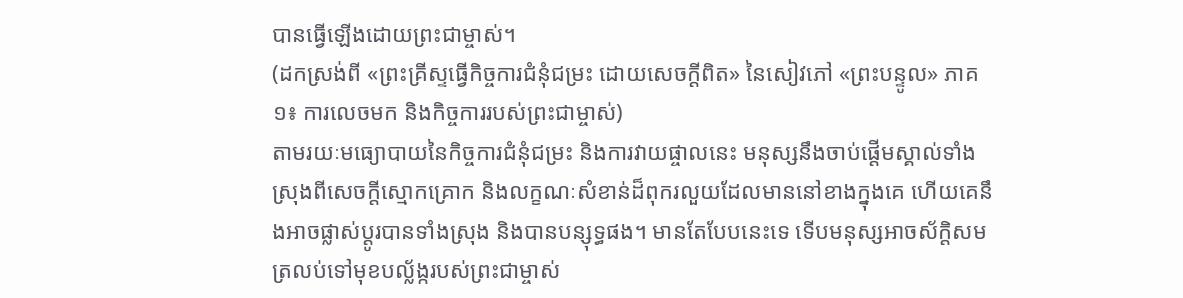បានធ្វើឡើងដោយព្រះជាម្ចាស់។
(ដកស្រង់ពី «ព្រះគ្រីស្ទធ្វើកិច្ចការជំនុំជម្រះ ដោយសេចក្ដីពិត» នៃសៀវភៅ «ព្រះបន្ទូល» ភាគ១៖ ការលេចមក និងកិច្ចការរបស់ព្រះជាម្ចាស់)
តាមរយៈមធ្យោបាយនៃកិច្ចការជំនុំជម្រះ និងការវាយផ្ចាលនេះ មនុស្សនឹងចាប់ផ្ដើមស្គាល់ទាំងស្រុងពីសេចក្តីស្មោកគ្រោក និងលក្ខណៈសំខាន់ដ៏ពុករលួយដែលមាននៅខាងក្នុងគេ ហើយគេនឹងអាចផ្លាស់ប្ដូរបានទាំងស្រុង និងបានបន្សុទ្ធផង។ មានតែបែបនេះទេ ទើបមនុស្សអាចស័ក្តិសមត្រលប់ទៅមុខបល្ល័ង្ករបស់ព្រះជាម្ចាស់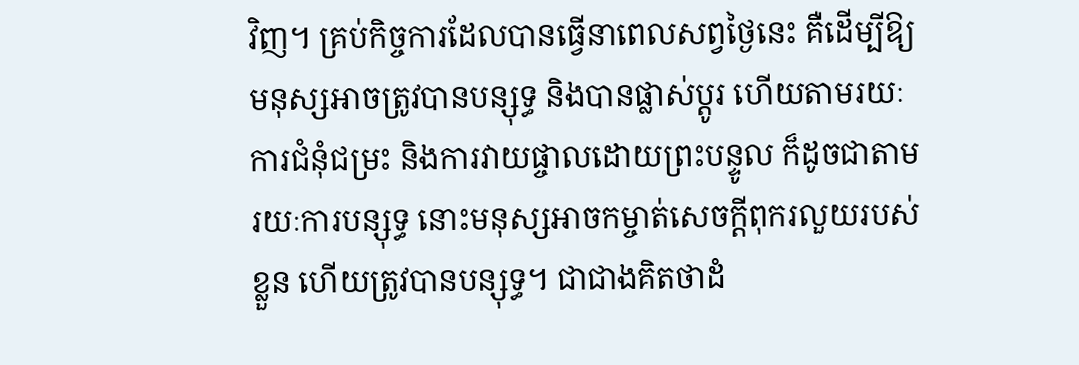វិញ។ គ្រប់កិច្ចការដែលបានធ្វើនាពេលសព្វថ្ងៃនេះ គឺដើម្បីឱ្យមនុស្សអាចត្រូវបានបន្សុទ្ធ និងបានផ្លាស់ប្ដូរ ហើយតាមរយៈការជំនុំជម្រះ និងការវាយផ្ចាលដោយព្រះបន្ទូល ក៏ដូចជាតាមរយៈការបន្សុទ្ធ នោះមនុស្សអាចកម្ចាត់សេចក្តីពុករលួយរបស់ខ្លួន ហើយត្រូវបានបន្សុទ្ធ។ ជាជាងគិតថាដំ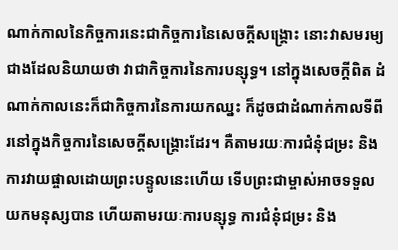ណាក់កាលនៃកិច្ចការនេះជាកិច្ចការនៃសេចក្តីសង្រ្គោះ នោះវាសមរម្យជាងដែលនិយាយថា វាជាកិច្ចការនៃការបន្សុទ្ធ។ នៅក្នុងសេចក្តីពិត ដំណាក់កាលនេះក៏ជាកិច្ចការនៃការយកឈ្នះ ក៏ដូចជាដំណាក់កាលទីពីរនៅក្នុងកិច្ចការនៃសេចក្តីសង្រ្គោះដែរ។ គឺតាមរយៈការជំនុំជម្រះ និងការវាយផ្ចាលដោយព្រះបន្ទូលនេះហើយ ទើបព្រះជាម្ចាស់អាចទទួលយកមនុស្សបាន ហើយតាមរយៈការបន្សុទ្ធ ការជំនុំជម្រះ និង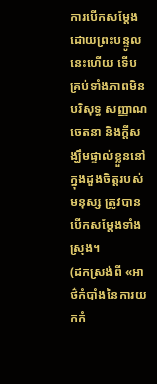ការបើកសម្ដែងដោយព្រះបន្ទូលនេះហើយ ទើបគ្រប់ទាំងភាពមិនបរិសុទ្ធ សញ្ញាណ ចេតនា និងក្តីសង្ឃឹមផ្ទាល់ខ្លួននៅក្នុងដួងចិត្តរបស់មនុស្ស ត្រូវបានបើកសម្ដែងទាំងស្រុង។
(ដកស្រង់ពី «អាថ៌កំបាំងនៃការយកកំ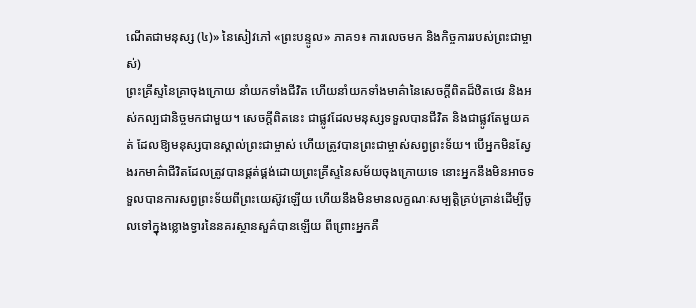ណើតជាមនុស្ស (៤)» នៃសៀវភៅ «ព្រះបន្ទូល» ភាគ១៖ ការលេចមក និងកិច្ចការរបស់ព្រះជាម្ចាស់)
ព្រះគ្រីស្ទនៃគ្រាចុងក្រោយ នាំយកទាំងជីវិត ហើយនាំយកទាំងមាគ៌ានៃសេចក្ដីពិតដ៏ឋិតថេរ និងអស់កល្បជានិច្ចមកជាមួយ។ សេចក្ដីពិតនេះ ជាផ្លូវដែលមនុស្សទទួលបានជីវិត និងជាផ្លូវតែមួយគត់ ដែលឱ្យមនុស្សបានស្គាល់ព្រះជាម្ចាស់ ហើយត្រូវបានព្រះជាម្ចាស់សព្វព្រះទ័យ។ បើអ្នកមិនស្វែងរកមាគ៌ាជីវិតដែលត្រូវបានផ្គត់ផ្គង់ដោយព្រះគ្រីស្ទនៃសម័យចុងក្រោយទេ នោះអ្នកនឹងមិនអាចទទួលបានការសព្វព្រះទ័យពីព្រះយេស៊ូវឡើយ ហើយនឹងមិនមានលក្ខណៈសម្បត្តិគ្រប់គ្រាន់ដើម្បីចូលទៅក្នុងខ្លោងទ្វារនៃនគរស្ថានសួគ៌បានឡើយ ពីព្រោះអ្នកគឺ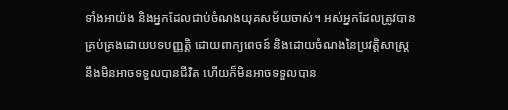ទាំងអាយ៉ង និងអ្នកដែលជាប់ចំណងយុគសម័យចាស់។ អស់អ្នកដែលត្រូវបានគ្រប់គ្រងដោយបទបញ្ញត្តិ ដោយពាក្យពេចន៍ និងដោយចំណងនៃប្រវត្តិសាស្ត្រ នឹងមិនអាចទទួលបានជីវិត ហើយក៏មិនអាចទទួលបាន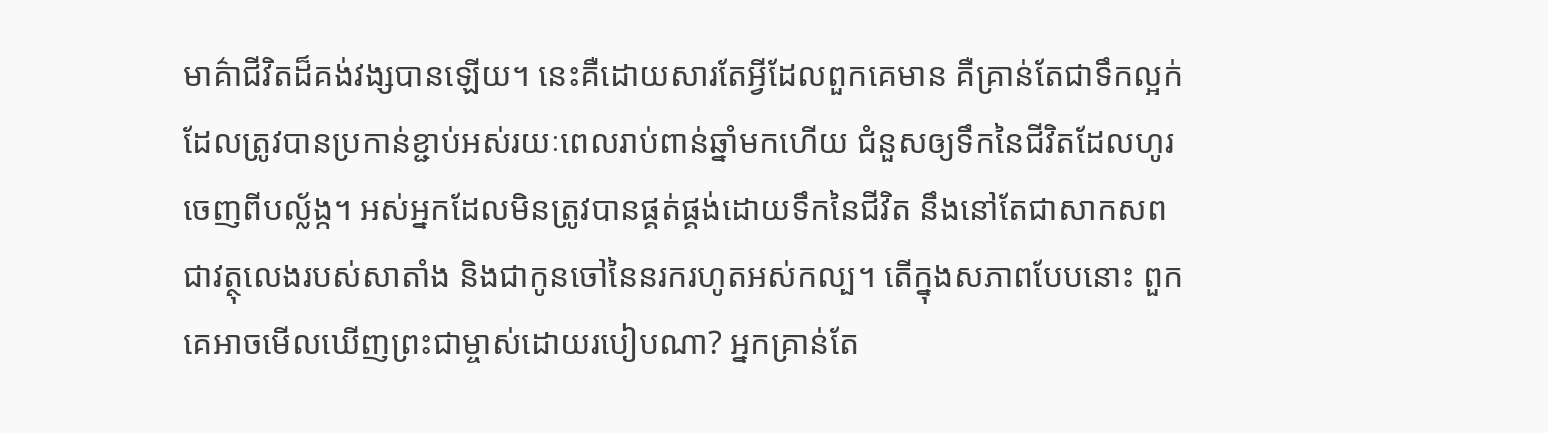មាគ៌ាជីវិតដ៏គង់វង្សបានឡើយ។ នេះគឺដោយសារតែអ្វីដែលពួកគេមាន គឺគ្រាន់តែជាទឹកល្អក់ដែលត្រូវបានប្រកាន់ខ្ជាប់អស់រយៈពេលរាប់ពាន់ឆ្នាំមកហើយ ជំនួសឲ្យទឹកនៃជីវិតដែលហូរចេញពីបល្ល័ង្ក។ អស់អ្នកដែលមិនត្រូវបានផ្គត់ផ្គង់ដោយទឹកនៃជីវិត នឹងនៅតែជាសាកសព ជាវត្ថុលេងរបស់សាតាំង និងជាកូនចៅនៃនរករហូតអស់កល្ប។ តើក្នុងសភាពបែបនោះ ពួកគេអាចមើលឃើញព្រះជាម្ចាស់ដោយរបៀបណា? អ្នកគ្រាន់តែ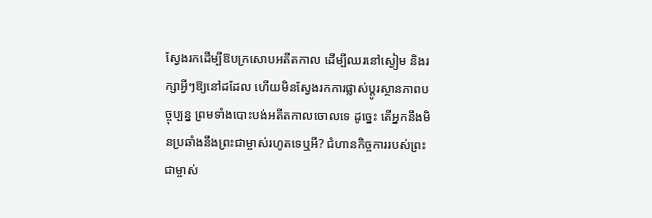ស្វែងរកដើម្បីឱបក្រសោបអតីតកាល ដើម្បីឈរនៅស្ងៀម និងរក្សាអ្វីៗឱ្យនៅដដែល ហើយមិនស្វែងរកការផ្លាស់ប្ដូរស្ថានភាពបច្ចុប្បន្ន ព្រមទាំងបោះបង់អតីតកាលចោលទេ ដូច្នេះ តើអ្នកនឹងមិនប្រឆាំងនឹងព្រះជាម្ចាស់រហូតទេឬអី? ជំហានកិច្ចការរបស់ព្រះជាម្ចាស់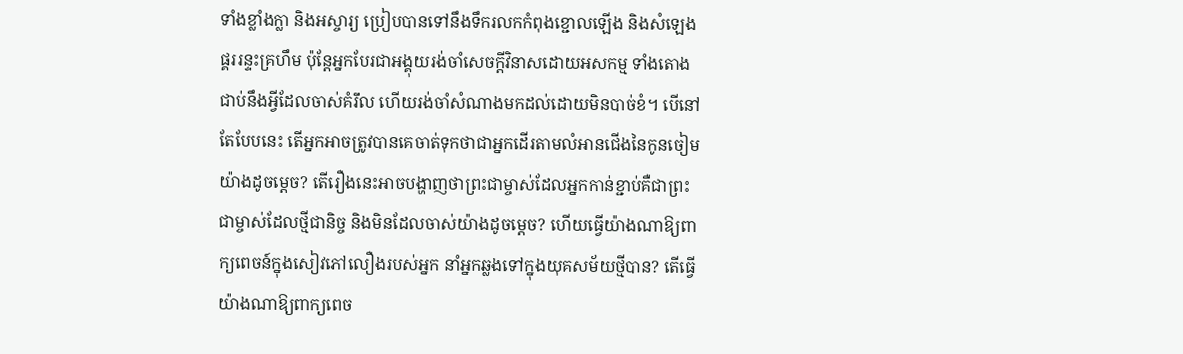ទាំងខ្លាំងក្លា និងអស្ចារ្យ ប្រៀបបានទៅនឹងទឹករលកកំពុងខ្ជោលឡើង និងសំឡេងផ្គររន្ទះគ្រហឹម ប៉ុន្តែអ្នកបែរជាអង្គុយរង់ចាំសេចក្ដីវិនាសដោយអសកម្ម ទាំងតោងជាប់នឹងអ្វីដែលចាស់គំរឹល ហើយរង់ចាំសំណាងមកដល់ដោយមិនបាច់ខំ។ បើនៅតែបែបនេះ តើអ្នកអាចត្រូវបានគេចាត់ទុកថាជាអ្នកដើរតាមលំអានជើងនៃកូនចៀមយ៉ាងដូចម្ដេច? តើរឿងនេះអាចបង្ហាញថាព្រះជាម្ចាស់ដែលអ្នកកាន់ខ្ជាប់គឺជាព្រះជាម្ចាស់ដែលថ្មីជានិច្ច និងមិនដែលចាស់យ៉ាងដូចម្ដេច? ហើយធ្វើយ៉ាងណាឱ្យពាក្យពេចន៍ក្នុងសៀវភៅលឿងរបស់អ្នក នាំអ្នកឆ្លងទៅក្នុងយុគសម័យថ្មីបាន? តើធ្វើយ៉ាងណាឱ្យពាក្យពេច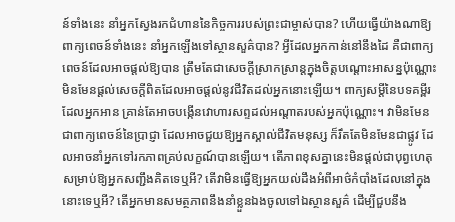ន៍ទាំងនេះ នាំអ្នកស្វែងរកជំហាននៃកិច្ចការរបស់ព្រះជាម្ចាស់បាន? ហើយធ្វើយ៉ាងណាឱ្យពាក្យពេចន៍ទាំងនេះ នាំអ្នកឡើងទៅស្ថានសួគ៌បាន? អ្វីដែលអ្នកកាន់នៅនឹងដៃ គឺជាពាក្យពេចន៍ដែលអាចផ្ដល់ឱ្យបាន ត្រឹមតែជាសេចក្ដីស្រាកស្រាន្តក្នុងចិត្តបណ្ដោះអាសន្នប៉ុណ្ណោះ មិនមែនផ្ដល់សេចក្ដីពិតដែលអាចផ្ដល់នូវជីវិតដល់អ្នកនោះឡើយ។ ពាក្យសម្ដីនៃបទគម្ពីរដែលអ្នកអាន គ្រាន់តែអាចបង្កើនវោហារសព្ទដល់អណ្ដាតរបស់អ្នកប៉ុណ្ណោះ។ វាមិនមែនជាពាក្យពេចន៍នៃប្រាជ្ញា ដែលអាចជួយឱ្យអ្នកស្គាល់ជីវិតមនុស្ស ក៏រឹតតែមិនមែនជាផ្លូវ ដែលអាចនាំអ្នកទៅរកភាពគ្រប់លក្ខណ៍បានឡើយ។ តើភាពខុសគ្នានេះមិនផ្ដល់ជាបុព្វហេតុ សម្រាប់ឱ្យអ្នកសញ្ជឹងគិតទេឬអី? តើវាមិនធ្វើឱ្យអ្នកយល់ដឹងអំពីអាថ៌កំបាំងដែលនៅក្នុងនោះទេឬអី? តើអ្នកមានសមត្ថភាពនឹងនាំខ្លួនឯងចូលទៅឯស្ថានសួគ៌ ដើម្បីជួបនឹង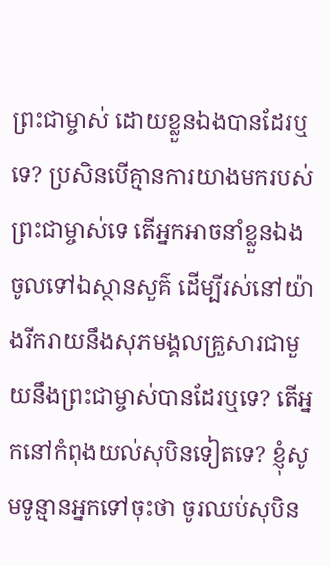ព្រះជាម្ចាស់ ដោយខ្លួនឯងបានដែរឬទេ? ប្រសិនបើគ្មានការយាងមករបស់ព្រះជាម្ចាស់ទេ តើអ្នកអាចនាំខ្លួនឯងចូលទៅឯស្ថានសួគ៌ ដើម្បីរស់នៅយ៉ាងរីករាយនឹងសុភមង្គលគ្រួសារជាមួយនឹងព្រះជាម្ចាស់បានដែរឬទេ? តើអ្នកនៅកំពុងយល់សុបិនទៀតទេ? ខ្ញុំសូមទូន្មានអ្នកទៅចុះថា ចូរឈប់សុបិន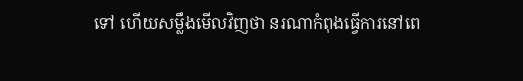ទៅ ហើយសម្លឹងមើលវិញថា នរណាកំពុងធ្វើការនៅពេ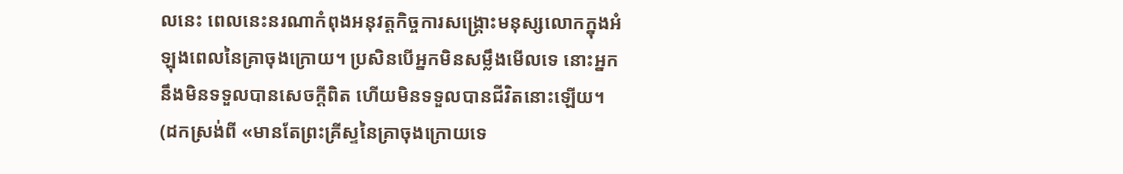លនេះ ពេលនេះនរណាកំពុងអនុវត្តកិច្ចការសង្គ្រោះមនុស្សលោកក្នុងអំឡុងពេលនៃគ្រាចុងក្រោយ។ ប្រសិនបើអ្នកមិនសម្លឹងមើលទេ នោះអ្នកនឹងមិនទទួលបានសេចក្ដីពិត ហើយមិនទទួលបានជីវិតនោះឡើយ។
(ដកស្រង់ពី «មានតែព្រះគ្រីស្ទនៃគ្រាចុងក្រោយទេ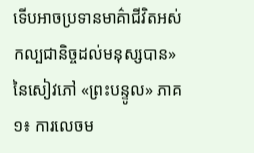ទើបអាចប្រទានមាគ៌ាជីវិតអស់កល្បជានិច្ចដល់មនុស្សបាន» នៃសៀវភៅ «ព្រះបន្ទូល» ភាគ១៖ ការលេចម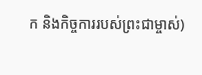ក និងកិច្ចការរបស់ព្រះជាម្ចាស់)